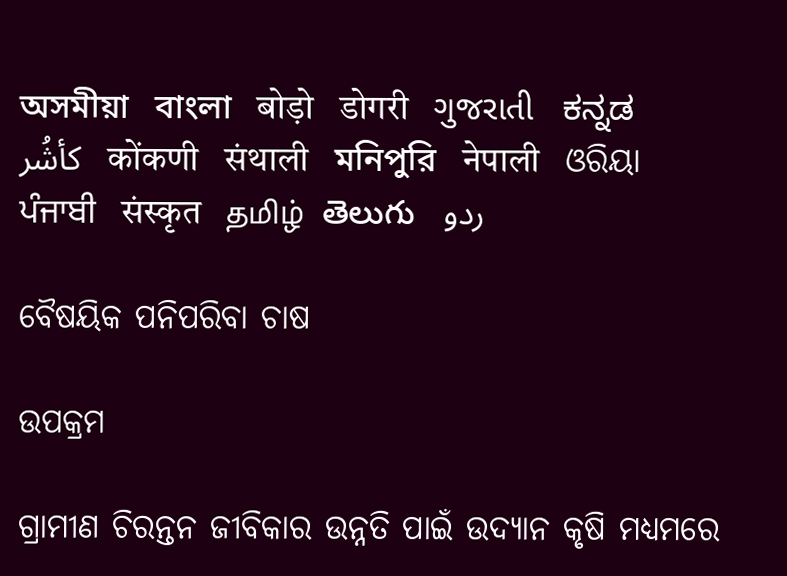অসমীয়া   বাংলা   बोड़ो   डोगरी   ગુજરાતી   ಕನ್ನಡ   كأشُر   कोंकणी   संथाली   মনিপুরি   नेपाली   ଓରିୟା   ਪੰਜਾਬੀ   संस्कृत   தமிழ்  తెలుగు   ردو

ବୈଷୟିକ ପନିପରିବା ଚାଷ

ଉପକ୍ରମ

ଗ୍ରାମୀଣ ଚିରନ୍ତନ ଜୀବିକାର ଉନ୍ନତି ପାଇଁ ଉଦ୍ୟାନ କୃଷି ମଧ୍ୟମରେ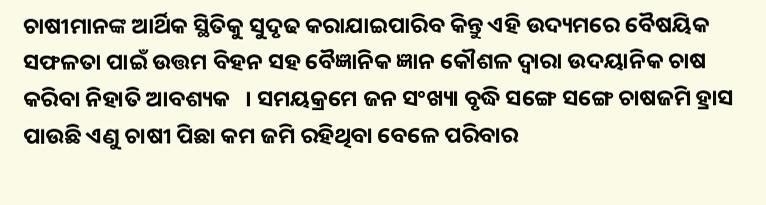ଚାଷୀମାନଙ୍କ ଆର୍ଥିକ ସ୍ଥିତିକୁ ସୁଦୃଢ କରାଯାଇପାରିବ କିନ୍ତୁ ଏହି ଉଦ୍ୟମରେ ବୈଷୟିକ ସଫଳତା ପାଇଁ ଉତ୍ତମ ବିହନ ସହ ବୈଜ୍ଞାନିକ ଜ୍ଞାନ କୌଶଳ ଦ୍ଵାରା ଉଦୟାନିକ ଚାଷ କରିବା ନିହାତି ଆବଶ୍ୟକ   । ସମୟକ୍ରମେ ଜନ ସଂଖ୍ୟା ବୃଦ୍ଧି ସଙ୍ଗେ ସଙ୍ଗେ ଚାଷଜମି ହ୍ରାସ ପାଉଛି ଏଣୁ ଚାଷୀ ପିଛା କମ ଜମି ରହିଥିବା ବେଳେ ପରିବାର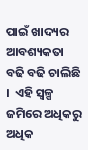ପାଇଁ ଖାଦ୍ୟର ଆବଶ୍ୟକତା ବଢି ବଢି ଚାଲିଛି   ।  ଏହି ସ୍ୱଳ୍ପ ଜମିରେ ଅଧିକରୁ ଅଧିକ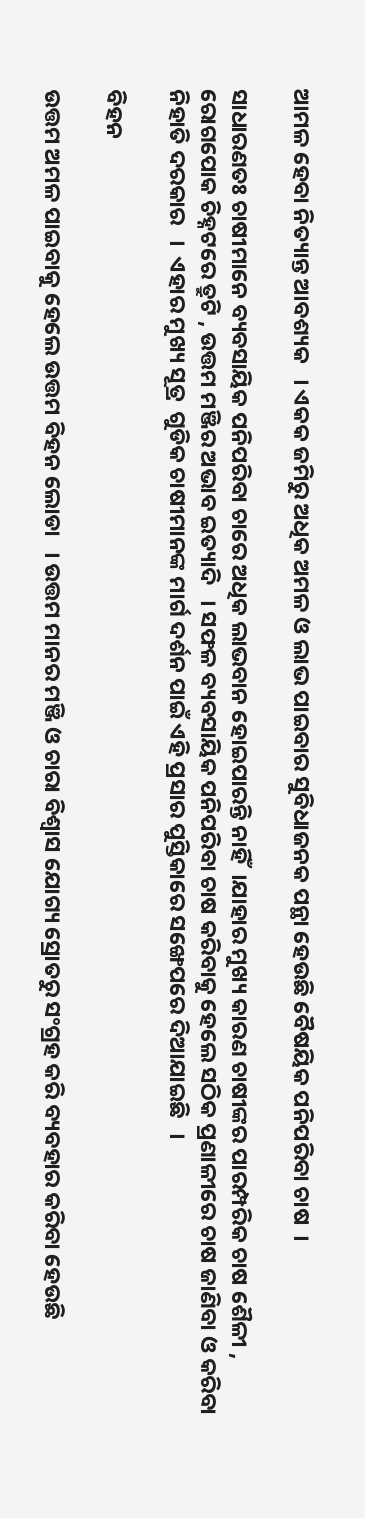ଆମଳ ହେବା ନିତ୍ୟାନ୍ତ ଆବଶ୍ୟକ   । ଏକକ ଜମିରୁ ଅଧିକ ଅମଳ ଓ ଲାଭ ପାଇବାର ସୁବିଧାଜନକ ପନ୍ଥା ହେଉଛି ବୈଷୟିକ ପନିପରିବା ଚାଷ  ।

ସାଧାରଣତଃ ଚାଷୀମାନେ ବ୍ୟବସାୟିକ ପନିପରିବା ଚାରେ ଅଧିକ ଲାଭବାନ ହୋଇପାରନ୍ତି ନାହିଁ  ।ଯାହାର ମୁଖ୍ୟ କାରଣ ଚାଷୀଙ୍କର ପାରମ୍ପରିକ ଚାଷ ଶୈଳୀ , ରୋଗପୋକ ଚିହ୍ନଟରେ ତ୍ରୁଟି , ଉତ୍ତମ ମଞ୍ଜିର ଅଭାବ ଇତ୍ୟାଦି   । ସଫଳ ବ୍ୟବସାୟିକ ପନିପରିବା ଚାଷ କରିବାକୁ ହେଲେ ସଠିକ ପ୍ରଣାଳୀରେ ଚାଷ ଜାଣିବା ଓ କରିବା ନିହାତି ଦରକାର   ।  ଏହାର ମୁଖ୍ୟ ସୂତ୍ର  ଗୁଡିକ ଚାଷୀମାନଙ୍କ ମାର୍ଗ ଦର୍ଶନ ପାଇଁ ଏହି ପ୍ରସାର ପୁସ୍ତିକାରେ ସଙ୍ଖେପରେ ଦିଆଯାଇଛି   ।

ବିହନ

ଉତ୍ତମ ଅମଳ ପାଇବାକୁ ହେଲେ ଉତ୍ତମ ବିହନ ଲୋଡା   । ଉତ୍ତମ ମାନର ମଞ୍ଜି ଓ ଚାରା ବିଶ୍ଵାସ ଯୋଗ୍ୟ ସ୍ରୋତରୁ ସଂଗ୍ରହ କରି ବ୍ୟବହାର କରିବା ହେଉଛି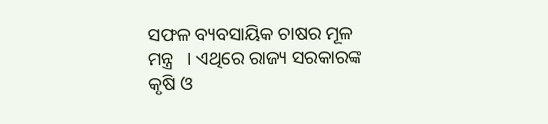ସଫଳ ବ୍ୟବସାୟିକ ଚାଷର ମୂଳ ମନ୍ତ୍ର   । ଏଥିରେ ରାଜ୍ୟ ସରକାରଙ୍କ କୃଷି ଓ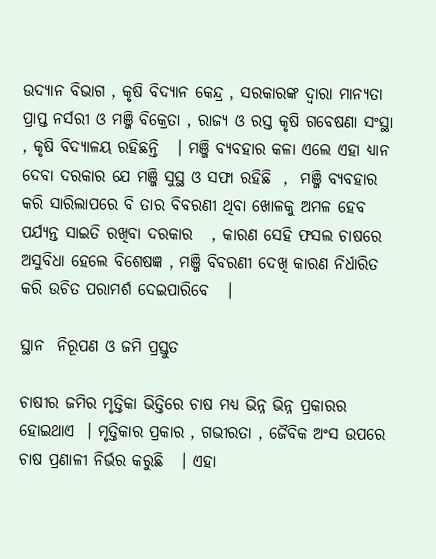ଉଦ୍ୟାନ ବିଭାଗ , କୃଷି ବିଦ୍ୟାନ କେନ୍ଦ୍ର , ସରକାରଙ୍କ ଦ୍ଵାରା ମାନ୍ୟତା ପ୍ରାପ୍ତ ନର୍ସରୀ ଓ ମଞ୍ଜି ବିକ୍ରେତା , ରାଜ୍ୟ ଓ ରସ୍ତ କୃଷି ଗବେଷଣା ସଂସ୍ଥା , କୃଷି ବିଦ୍ୟାଳୟ ରହିଛନ୍ତି   । ମଞ୍ଜି ବ୍ୟବହାର କଳା ଏଲେ ଏହା ଧ୍ୟାନ ଦେବା ଦରକାର ଯେ ମଞ୍ଜି ସୁସ୍ଥ ଓ ସଫା ରହିଛି  ,  ମଞ୍ଜି ବ୍ୟବହାର କରି ସାରିଲାପରେ ବି ତାର ବିବରଣୀ ଥିବା ଖୋଳକୁ ଅମଳ ହେବ ପର୍ଯ୍ୟନ୍ତ ସାଇତି ରଖିବା ଦରକାର   , କାରଣ ସେହି ଫସଲ ଚାଷରେ ଅସୁବିଧା ହେଲେ ବିଶେଷଜ୍ଞ , ମଞ୍ଜି ବିବରଣୀ ଦେଖି କାରଣ ନିର୍ଧାରିତ କରି ଉଚିତ ପରାମର୍ଶ ଦେଇପାରିବେ   ।

ସ୍ଥାନ  ନିରୂପଣ ଓ ଜମି ପ୍ରସ୍ତୁତ

ଚାଷୀର ଜମିର ମୃତ୍ତିକା ଭିତ୍ତିରେ ଚାଷ ମଧ୍ୟ ଭିନ୍ନ ଭିନ୍ନ ପ୍ରକାରର ହୋଇଥାଏ  । ମୃତ୍ତିକାର ପ୍ରକାର , ଗଭୀରତା , ଜୈବିକ ଅଂସ ଉପରେ  ଚାଷ ପ୍ରଣାଳୀ ନିର୍ଭର କରୁଛି   । ଏହା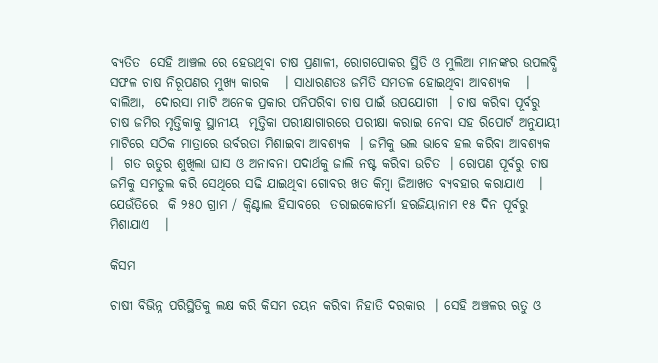ବ୍ୟତିତ  ସେହି ଆଞ୍ଚଲ ରେ ହେଉଥିବା ଚାଷ ପ୍ରଣାଳୀ, ରୋଗପୋକର ସ୍ଥିତି ଓ ମୁଲିଆ ମାନଙ୍କର ଉପଲବ୍ଧି ସଫଳ ଚାଷ ନିରୂପଣର ମୁଖ୍ୟ କାରକ   । ସାଧାରଣତଃ ଜମିତି ସମତଳ ହୋଇଥିବା ଆବଶ୍ୟକ   ।  ବାଲିଆ,  ଦୋରସା ମାଟି ଅନେକ ପ୍ରକାର ପନିପରିବା ଚାଷ ପାଇଁ ଉପଯୋଗୀ  । ଚାଷ କରିବା ପୂର୍ବରୁ ଚାଷ ଜମିର ମୃତ୍ତିକାକୁ ସ୍ଥାନୀୟ  ମୃତ୍ତିକା ପରୀକ୍ଷାଗାରରେ ପରୀକ୍ଷା କରାଇ ନେବା ସହ ରିପୋର୍ଟ ଅନୁଯାୟୀ ମାଟିରେ ସଠିକ ମାତ୍ରାରେ ଉର୍ବରତା ମିଶାଇବା ଆବଶ୍ୟକ  । ଜମିକୁ ଭଲ ଭାବେ ହଲ କରିବା ଆବଶ୍ୟକ   ।  ଗତ ଋତୁର ଶୁଖିଲା ଘାସ ଓ ଅନାବନା ପଦାର୍ଥକୁ ଜାଲି ନଷ୍ଟ କରିବା ଉଚିତ  । ରୋପଣ ପୂର୍ବରୁ ଚାଷ ଜମିକୁ ସମତୁଲ କରି ସେଥିରେ ସଢି ଯାଇଥିବା ଗୋବର ଖତ କିମ୍ବା ଜିଆଖତ ବ୍ୟବହାର କରାଯାଏ   । ଯେଉଁତିରେ  କି ୨୫୦ ଗ୍ରାମ / କ୍ଵିଣ୍ଟାଲ ହିସାବରେ  ତରାଇକୋଡର୍ମା ହଋଜିୟାନାମ ୧୫ ଦିନ ପୂର୍ବରୁ ମିଶାଯାଏ   ।

କିସମ

ଚାଷୀ ବିଭିନ୍ନ ପରିସ୍ଥିତିକୁ ଲକ୍ଷ କରି କିସମ ଚୟନ କରିବା ନିହାତି ଦରକାର  । ସେହି ଅଞ୍ଚଳର ଋତୁ ଓ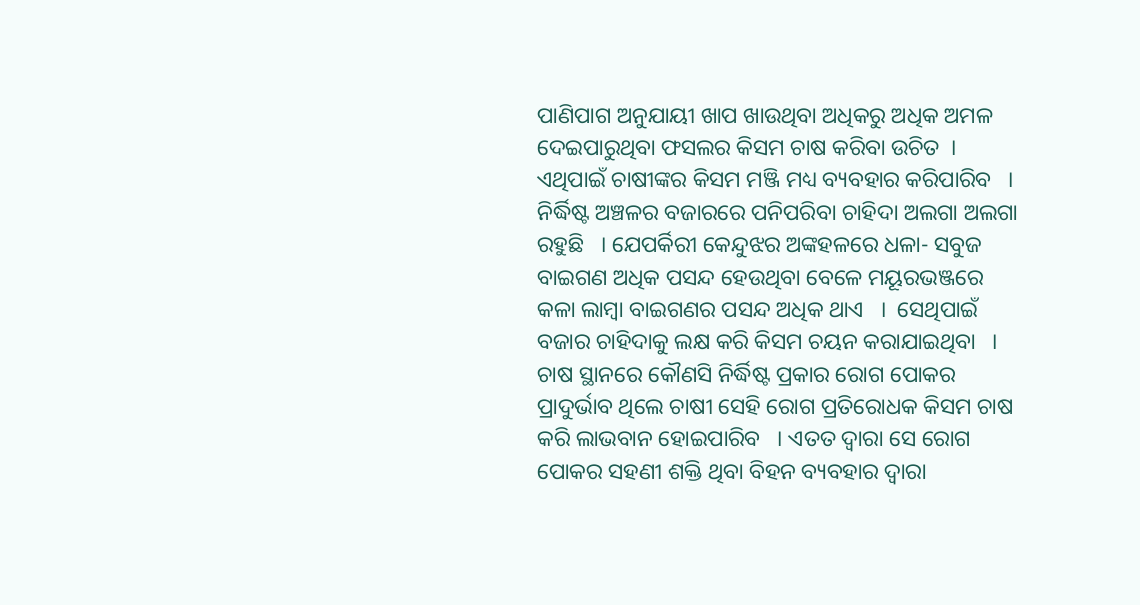ପାଣିପାଗ ଅନୁଯାୟୀ ଖାପ ଖାଉଥିବା ଅଧିକରୁ ଅଧିକ ଅମଳ ଦେଇପାରୁଥିବା ଫସଲର କିସମ ଚାଷ କରିବା ଉଚିତ  । ଏଥିପାଇଁ ଚାଷୀଙ୍କର କିସମ ମଞ୍ଜି ମଧ୍ୟ ବ୍ୟବହାର କରିପାରିବ   ।  ନିର୍ଦ୍ଧିଷ୍ଟ ଅଞ୍ଚଳର ବଜାରରେ ପନିପରିବା ଚାହିଦା ଅଲଗା ଅଲଗା ରହୁଛି   । ଯେପର୍କିରୀ କେନ୍ଦୁଝର ଅଙ୍କହଳରେ ଧଳା- ସବୁଜ ବାଇଗଣ ଅଧିକ ପସନ୍ଦ ହେଉଥିବା ବେଳେ ମୟୂରଭଞ୍ଜରେ କଳା ଲାମ୍ବା ବାଇଗଣର ପସନ୍ଦ ଅଧିକ ଥାଏ   ।  ସେଥିପାଇଁ ବଜାର ଚାହିଦାକୁ ଲକ୍ଷ କରି କିସମ ଚୟନ କରାଯାଇଥିବା   । ଚାଷ ସ୍ଥାନରେ କୌଣସି ନିର୍ଦ୍ଧିଷ୍ଟ ପ୍ରକାର ରୋଗ ପୋକର ପ୍ରାଦୁର୍ଭାବ ଥିଲେ ଚାଷୀ ସେହି ରୋଗ ପ୍ରତିରୋଧକ କିସମ ଚାଷ କରି ଲାଭବାନ ହୋଇପାରିବ   । ଏତତ ଦ୍ଵାରା ସେ ରୋଗ ପୋକର ସହଣୀ ଶକ୍ତି ଥିବା ବିହନ ବ୍ୟବହାର ଦ୍ଵାରା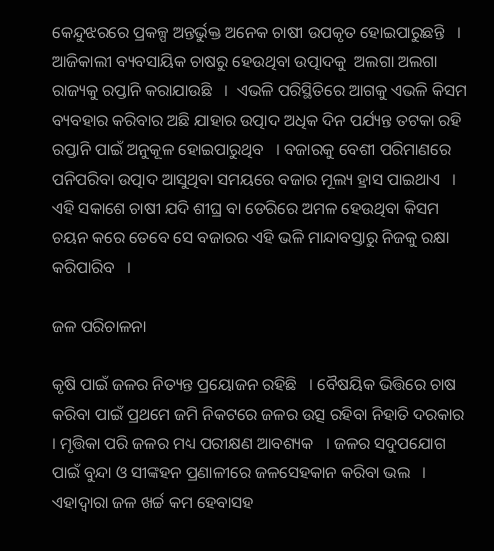କେନ୍ଦୁଝରରେ ପ୍ରକଳ୍ପ ଅନ୍ତର୍ଭୁକ୍ତ ଅନେକ ଚାଷୀ ଉପକୃତ ହୋଇପାରୁଛନ୍ତି   ।  ଆଜିକାଲୀ ବ୍ୟବସାୟିକ ଚାଷରୁ ହେଉଥିବା ଉତ୍ପାଦକୁ  ଅଲଗା ଅଲଗା ରାଜ୍ୟକୁ ରପ୍ତାନି କରାଯାଉଛି   ।  ଏଭଳି ପରିସ୍ଥିତିରେ ଆଗକୁ ଏଭଳି କିସମ ବ୍ୟବହାର କରିବାର ଅଛି ଯାହାର ଉତ୍ପାଦ ଅଧିକ ଦିନ ପର୍ଯ୍ୟନ୍ତ ତଟକା ରହି ରପ୍ତାନି ପାଇଁ ଅନୁକୂଳ ହୋଇପାରୁଥିବ   । ବଜାରକୁ ବେଶୀ ପରିମାଣରେ ପନିପରିବା ଉତ୍ପାଦ ଆସୁଥିବା ସମୟରେ ବଜାର ମୂଲ୍ୟ ହ୍ରାସ ପାଇଥାଏ   ।  ଏହି ସକାଶେ ଚାଷୀ ଯଦି ଶୀଘ୍ର ବା ଡେରିରେ ଅମଳ ହେଉଥିବା କିସମ ଚୟନ କରେ ତେବେ ସେ ବଜାରର ଏହି ଭଳି ମାନ୍ଦାବସ୍ତାରୁ ନିଜକୁ ରକ୍ଷା କରିପାରିବ   ।

ଜଳ ପରିଚାଳନା

କୃଷି ପାଇଁ ଜଳର ନିତ୍ୟନ୍ତ ପ୍ରୟୋଜନ ରହିଛି   । ବୈଷୟିକ ଭିତ୍ତିରେ ଚାଷ କରିବା ପାଇଁ ପ୍ରଥମେ ଜମି ନିକଟରେ ଜଳର ଉତ୍ସ ରହିବା ନିହାତି ଦରକାର  । ମୃତ୍ତିକା ପରି ଜଳର ମଧ୍ୟ ପରୀକ୍ଷଣ ଆବଶ୍ୟକ   । ଜଳର ସଦୁପଯୋଗ ପାଇଁ ବୁନ୍ଦା ଓ ସୀଙ୍କହନ ପ୍ରଣାଳୀରେ ଜଳସେହକାନ କରିବା ଭଲ   ।  ଏହାଦ୍ଵାରା ଜଳ ଖର୍ଚ୍ଚ କମ ହେବାସହ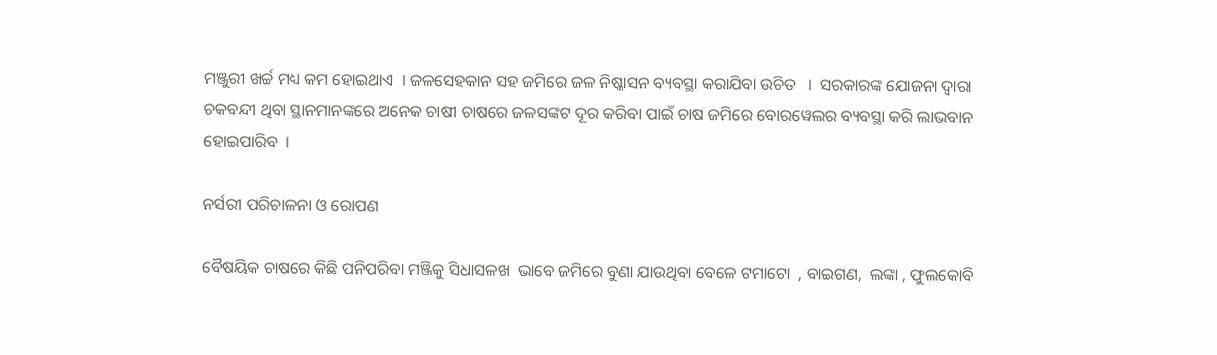ମଞ୍ଜୁରୀ ଖର୍ଚ୍ଚ ମଧ୍ୟ କମ ହୋଇଥାଏ  । ଜଳସେହକାନ ସହ ଜମିରେ ଜଳ ନିଷ୍କାସନ ବ୍ୟବସ୍ଥା କରାଯିବା ଉଚିତ   ।  ସରକାରଙ୍କ ଯୋଜନା ଦ୍ଵାରା ଚକବନ୍ଦୀ ଥିବା ସ୍ଥାନମାନଙ୍କରେ ଅନେକ ଚାଷୀ ଚାଷରେ ଜଳସଙ୍କଟ ଦୂର କରିବା ପାଇଁ ଚାଷ ଜମିରେ ବୋରୱେଲର ବ୍ୟବସ୍ଥା କରି ଲାଭବାନ ହୋଇପାରିବ  ।

ନର୍ସରୀ ପରିଚାଳନା ଓ ରୋପଣ

ବୈଷୟିକ ଚାଷରେ କିଛି ପନିପରିବା ମଞ୍ଜିକୁ ସିଧାସଳଖ  ଭାବେ ଜମିରେ ବୁଣା ଯାଉଥିବା ବେଳେ ଟମାଟୋ  , ବାଇଗଣ,  ଲଙ୍କା , ଫୁଲକୋବି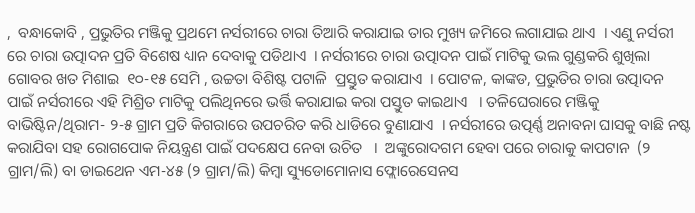,  ବନ୍ଧାକୋବି , ପ୍ରଭୁତିର ମଞ୍ଜିକୁ ପ୍ରଥମେ ନର୍ସରୀରେ ଚାରା ତିଆରି କରାଯାଇ ତାର ମୁଖ୍ୟ ଜମିରେ ଲଗାଯାଇ ଥାଏ  । ଏଣୁ ନର୍ସରୀ ରେ ଚାରା ଉତ୍ପାଦନ ପ୍ରତି ବିଶେଷ ଧ୍ୟାନ ଦେବାକୁ ପଡିଥାଏ  । ନର୍ସରୀରେ ଚାରା ଉତ୍ପାଦନ ପାଇଁ ମାଟିକୁ ଭଲ ଗୁଣ୍ଡକରି ଶୁଖିଲା ଗୋବର ଖତ ମିଶାଇ  ୧୦-୧୫ ସେମି , ଉଚ୍ଚତା ବିଶିଷ୍ଟ ପଟାଳି  ପ୍ରସ୍ତୁତ କରାଯାଏ  । ପୋଟଳ, କାଙ୍କଡ, ପ୍ରଭୁତିର ଚାରା ଉତ୍ପାଦନ ପାଇଁ ନର୍ସରୀରେ ଏହି ମିଶ୍ରିତ ମାଟିକୁ ପଲିଥିନରେ ଭର୍ତ୍ତି କରାଯାଇ କରା ପସ୍ତୁତ କାଇଥାଏ   । ତଳିଘେରାରେ ମଞ୍ଜିକୁ ବାଭିଷ୍ଟିନ/ଥିରାମ- ୨-୫ ଗ୍ରାମ ପ୍ରତି କିଗରାରେ ଉପଚରିତ କରି ଧାଡିରେ ବୁଣାଯାଏ  । ନର୍ସରୀରେ ଉତ୍ପର୍ଣ୍ଣ ଅନାବନା ଘାସକୁ ବାଛି ନଷ୍ଟ କରାଯିବା ସହ ରୋଗପୋକ ନିୟନ୍ତ୍ରଣ ପାଇଁ ପଦକ୍ଷେପ ନେବା ଉଚିତ   ।  ଅଙ୍କୁରୋଦଗମ ହେବା ପରେ ଚାରାକୁ କାପଟାନ  (୨ ଗ୍ରାମ/ଲି) ବା ଡାଇଥେନ ଏମ-୪୫ (୨ ଗ୍ରାମ/ଲି) କିମ୍ବା ସ୍ୟୁଡୋମୋନାସ ଫ୍ଲୋରେସେନସ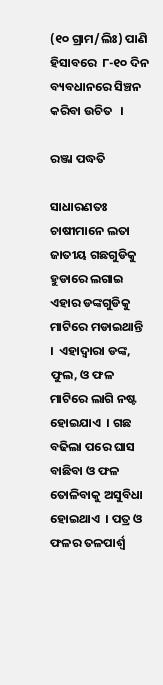(୧୦ ଗ୍ରାମ/ଲିଃ) ପାଣି ହିସାବରେ  ୮-୧୦ ଦିନ ବ୍ୟବଧାନରେ ସିଞ୍ଚନ କରିବା ଉଚିତ   ।

ରଞ୍ଜା ପଦ୍ଧତି

ସାଧାରଣତଃ ଚାଷୀମାନେ ଲତା ଜାତୀୟ ଗଛଗୁଡିକୁ ହୁଡାରେ ଲଗାଇ ଏହାର ଡଙ୍କଗୁଡିକୁ ମାଟିରେ ମଡାଇଥାନ୍ତି   ।  ଏହାଦ୍ଵାରା ଡଙ୍କ, ଫୁଲ, ଓ ଫଳ ମାଟିରେ ଲାଗି ନଷ୍ଟ ହୋଇଯାଏ  । ଗଛ  ବଢିଲା ପରେ ଘାସ ବାଛିବା ଓ ଫଳ ତୋଳିବାକୁ ଅସୁବିଧା ହୋଇଥାଏ  । ପତ୍ର ଓ ଫଳର ତଳପାର୍ଶ୍ଵ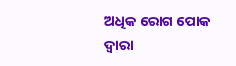ଅଧିକ ରୋଗ ପୋକ ଦ୍ଵାରା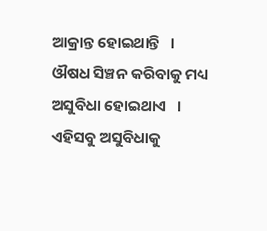ଆକ୍ରାନ୍ତ ହୋଇଥାନ୍ତି   । ଔଷଧ ସିଞ୍ଚନ କରିବାକୁ ମଧ୍ୟ ଅସୁବିଧା ହୋଇଥାଏ   ।  ଏହିସବୁ ଅସୁବିଧାକୁ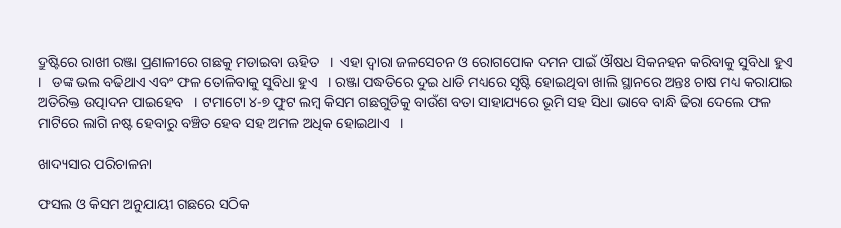ଦ୍ରୁଷ୍ଟିରେ ରାଖୀ ରଞ୍ଜା ପ୍ରଣାଳୀରେ ଗଛକୁ ମଡାଇବା ଊହିତ   ।  ଏହା ଦ୍ଵାରା ଜଳସେଚନ ଓ ରୋଗପୋକ ଦମନ ପାଇଁ ଔଷଧ ସିକନହନ କରିବାକୁ ସୁବିଧା ହୁଏ    ।   ଡଙ୍କ ଭଲ ବଢିଥାଏ ଏବଂ ଫଳ ତୋଳିବାକୁ ସୁବିଧା ହୁଏ   । ରଞ୍ଜା ପଦ୍ଧତିରେ ଦୁଇ ଧାଡି ମଧ୍ୟରେ ସୃଷ୍ଟି ହୋଇଥିବା ଖାଲି ସ୍ଥାନରେ ଅନ୍ତଃ ଚାଷ ମଧ୍ୟ କରାଯାଇ ଅତିରିକ୍ତ ଉତ୍ପାଦନ ପାଇହେବ   । ଟମାଟୋ ୪-୭ ଫୁଟ ଲମ୍ବ କିସମ ଗଛଗୁଡିକୁ ବାଉଁଶ ବତା ସାହାଯ୍ୟରେ ଭୂମି ସହ ସିଧା ଭାବେ ବାନ୍ଧି ଢିରା ଦେଲେ ଫଳ ମାଟିରେ ଲାଗି ନଷ୍ଟ ହେବାରୁ ବଞ୍ଚିତ ହେବ ସହ ଅମଳ ଅଧିକ ହୋଇଥାଏ   ।

ଖାଦ୍ୟସାର ପରିଚାଳନା

ଫସଲ ଓ କିସମ ଅନୁଯାୟୀ ଗଛରେ ସଠିକ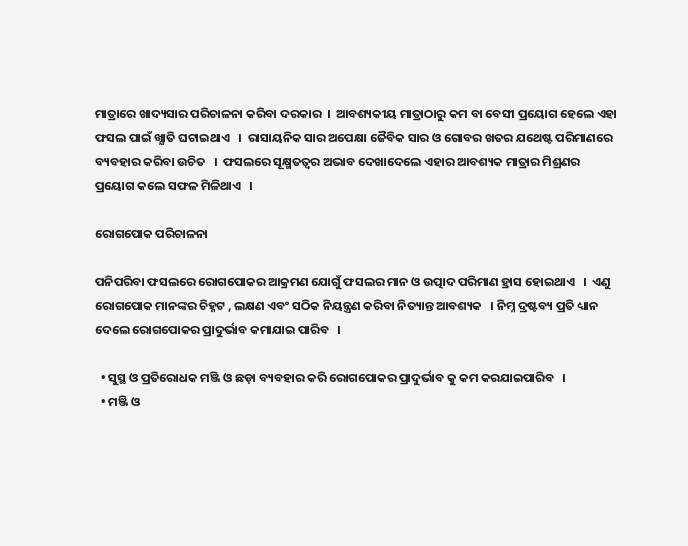ମାତ୍ରାରେ ଖାଦ୍ୟସାର ପରିଚାଳନା କରିବା ଦରକାର  ।  ଆବଶ୍ୟକୀୟ ମାତ୍ରାଠାରୁ କମ ବା ବେସୀ ପ୍ରୟୋଗ ହେଲେ ଏହା ଫସଲ ପାଇଁ ଖ୍ଯାତି ଘଟାଇଥାଏ   ।  ରାସାୟନିକ ସାର ଅପେକ୍ଷା ଜୈବିକ ସାର ଓ ଗୋବର ଖତର ଯଥେଷ୍ଟ ପରିମାଣରେ ବ୍ୟବହାର କରିବା ଉଚିତ   ।  ଫସଲରେ ସୂକ୍ଷ୍ମତତ୍ଵର ଅଭାବ ଦେଖାଦେଲେ ଏହାର ଆବଶ୍ୟକ ମାତ୍ରାର ମିଶ୍ରଣର ପ୍ରୟୋଗ କଲେ ସଫଳ ମିଳିଥାଏ   ।

ରୋଗପୋକ ପରିଚାଳନା

ପନିପରିବା ଫସଲରେ ରୋଗପୋକର ଆକ୍ରମଣ ଯୋଗୁଁ ଫସଲର ମାନ ଓ ଉତ୍ପାଦ ପରିମାଣ ହ୍ରାସ ହୋଇଥାଏ   ।  ଏଣୁ ରୋଗପୋକ ମାନଙ୍କର ଚିହ୍ନଟ , ଲକ୍ଷଣ ଏବଂ ସଠିକ ନିୟନ୍ତ୍ରଣ କରିବା ନିତ୍ୟାନ୍ତ ଆବଶ୍ୟକ   । ନିମ୍ନ ଦ୍ରଷ୍ଟବ୍ୟ ପ୍ରତି ଧ୍ୟାନ ଦେଲେ ରୋଗପୋକର ପ୍ରାଦୁର୍ଭାବ କମାଯାଇ ପାରିବ   ।

  • ସୁସ୍ଥ ଓ ପ୍ରତିରୋଧକ ମଞ୍ଜି ଓ ଛଡ଼ା ବ୍ୟବହାର କରି ରୋଗପୋକର ପ୍ରାଦୁର୍ଭାବ କୁ କମ କରଯାଇପାରିବ   ।
  • ମଞ୍ଜି ଓ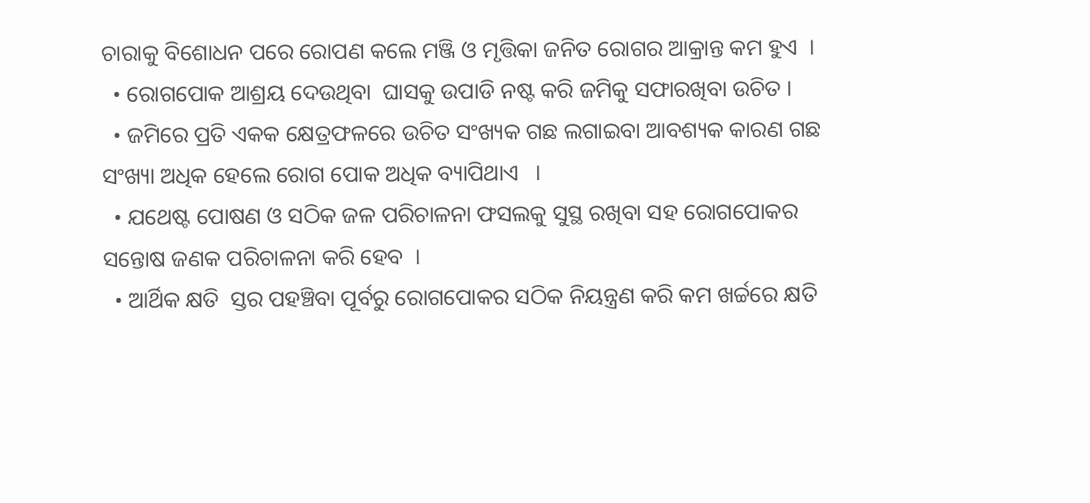ଚାରାକୁ ବିଶୋଧନ ପରେ ରୋପଣ କଲେ ମଞ୍ଜି ଓ ମୃତ୍ତିକା ଜନିତ ରୋଗର ଆକ୍ରାନ୍ତ କମ ହୁଏ  ।
  • ରୋଗପୋକ ଆଶ୍ରୟ ଦେଉଥିବା  ଘାସକୁ ଉପାଡି ନଷ୍ଟ କରି ଜମିକୁ ସଫାରଖିବା ଉଚିତ ।
  • ଜମିରେ ପ୍ରତି ଏକକ କ୍ଷେତ୍ରଫଳରେ ଉଚିତ ସଂଖ୍ୟକ ଗଛ ଲଗାଇବା ଆବଶ୍ୟକ କାରଣ ଗଛ ସଂଖ୍ୟା ଅଧିକ ହେଲେ ରୋଗ ପୋକ ଅଧିକ ବ୍ୟାପିଥାଏ   ।
  • ଯଥେଷ୍ଟ ପୋଷଣ ଓ ସଠିକ ଜଳ ପରିଚାଳନା ଫସଲକୁ ସୁସ୍ଥ ରଖିବା ସହ ରୋଗପୋକର ସନ୍ତୋଷ ଜଣକ ପରିଚାଳନା କରି ହେବ  ।
  • ଆର୍ଥିକ କ୍ଷତି  ସ୍ତର ପହଞ୍ଚିବା ପୂର୍ବରୁ ରୋଗପୋକର ସଠିକ ନିୟନ୍ତ୍ରଣ କରି କମ ଖର୍ଚ୍ଚରେ କ୍ଷତି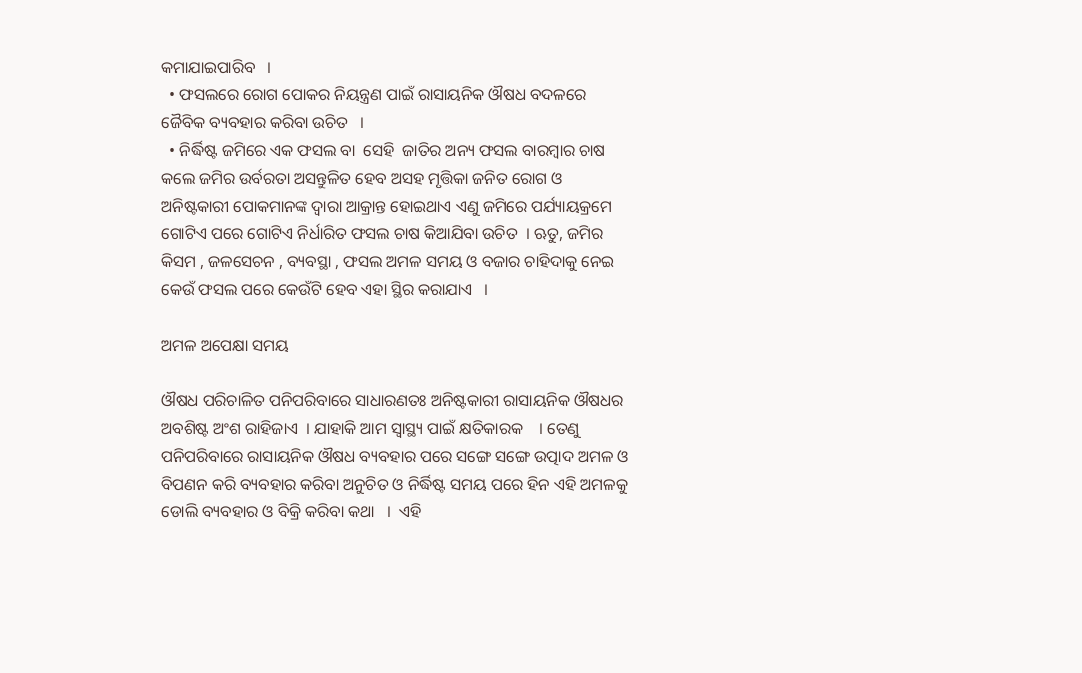କମାଯାଇପାରିବ   ।
  • ଫସଲରେ ରୋଗ ପୋକର ନିୟନ୍ତ୍ରଣ ପାଇଁ ରାସାୟନିକ ଔଷଧ ବଦଳରେ ଜୈବିକ ବ୍ୟବହାର କରିବା ଉଚିତ   ।
  • ନିର୍ଦ୍ଧିଷ୍ଟ ଜମିରେ ଏକ ଫସଲ ବା  ସେହି  ଜାତିର ଅନ୍ୟ ଫସଲ ବାରମ୍ବାର ଚାଷ କଲେ ଜମିର ଉର୍ବରତା ଅସନ୍ତୁଳିତ ହେବ ଅସହ ମୃତ୍ତିକା ଜନିତ ରୋଗ ଓ ଅନିଷ୍ଟକାରୀ ପୋକମାନଙ୍କ ଦ୍ଵାରା ଆକ୍ରାନ୍ତ ହୋଇଥାଏ ଏଣୁ ଜମିରେ ପର୍ଯ୍ୟାୟକ୍ରମେ ଗୋଟିଏ ପରେ ଗୋଟିଏ ନିର୍ଧାରିତ ଫସଲ ଚାଷ କିଆଯିବା ଉଚିତ  । ଋତୁ, ଜମିର କିସମ , ଜଳସେଚନ , ବ୍ୟବସ୍ଥା , ଫସଲ ଅମଳ ସମୟ ଓ ବଜାର ଚାହିଦାକୁ ନେଇ କେଉଁ ଫସଲ ପରେ କେଉଁଟି ହେବ ଏହା ସ୍ଥିର କରାଯାଏ   ।

ଅମଳ ଅପେକ୍ଷା ସମୟ

ଔଷଧ ପରିଚାଳିତ ପନିପରିବାରେ ସାଧାରଣତଃ ଅନିଷ୍ଟକାରୀ ରାସାୟନିକ ଔଷଧର ଅବଶିଷ୍ଟ ଅଂଶ ରାହିଜାଏ  । ଯାହାକି ଆମ ସ୍ୱାସ୍ଥ୍ୟ ପାଇଁ କ୍ଷତିକାରକ    । ତେଣୁ ପନିପରିବାରେ ରାସାୟନିକ ଔଷଧ ବ୍ୟବହାର ପରେ ସଙ୍ଗେ ସଙ୍ଗେ ଉତ୍ପାଦ ଅମଳ ଓ ବିପଣନ କରି ବ୍ୟବହାର କରିବା ଅନୁଚିତ ଓ ନିର୍ଦ୍ଧିଷ୍ଟ ସମୟ ପରେ ହିନ ଏହି ଅମଳକୁ ଡୋଲି ବ୍ୟବହାର ଓ ବିକ୍ରି କରିବା କଥା   ।  ଏହି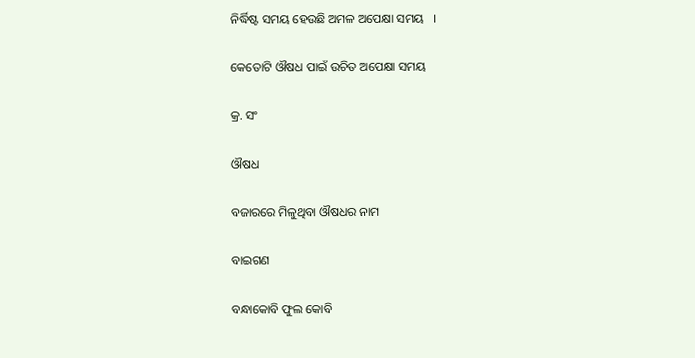ନିର୍ଦ୍ଧିଷ୍ଟ ସମୟ ହେଉଛି ଅମଳ ଅପେକ୍ଷା ସମୟ   ।

କେତୋଟି ଔଷଧ ପାଇଁ ଉଚିତ ଅପେକ୍ଷା ସମୟ

କ୍ର. ସଂ

ଔଷଧ

ବଜାରରେ ମିଳୁଥିବା ଔଷଧର ନାମ

ବାଇଗଣ

ବନ୍ଧାକୋବି ଫୁଲ କୋବି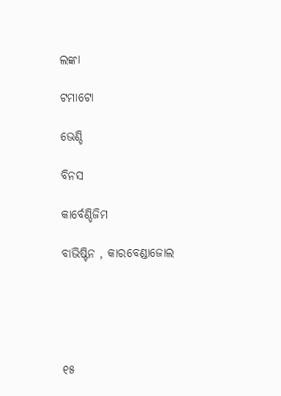ଲଙ୍କା

ଟମାଟୋ

ଭେଣ୍ଡି

ବିନସ

କାର୍ବେଣ୍ଡିଜିମ

ବାଭିଷ୍ଟିନ , କାରବେଣ୍ଡାଜୋଲ





୧୫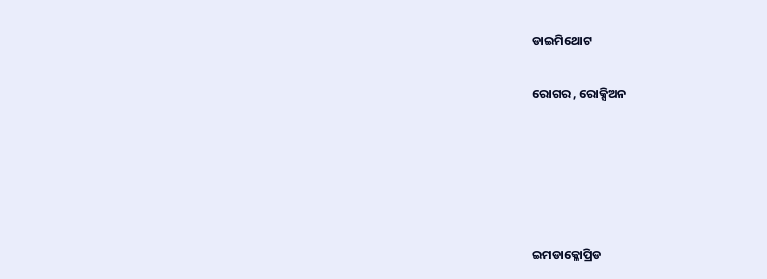ଡାଇମିଥୋଟ

ରୋଗର , ରୋକ୍ସିଅନ





ଇମଡାକ୍ଳୋପ୍ରିଡ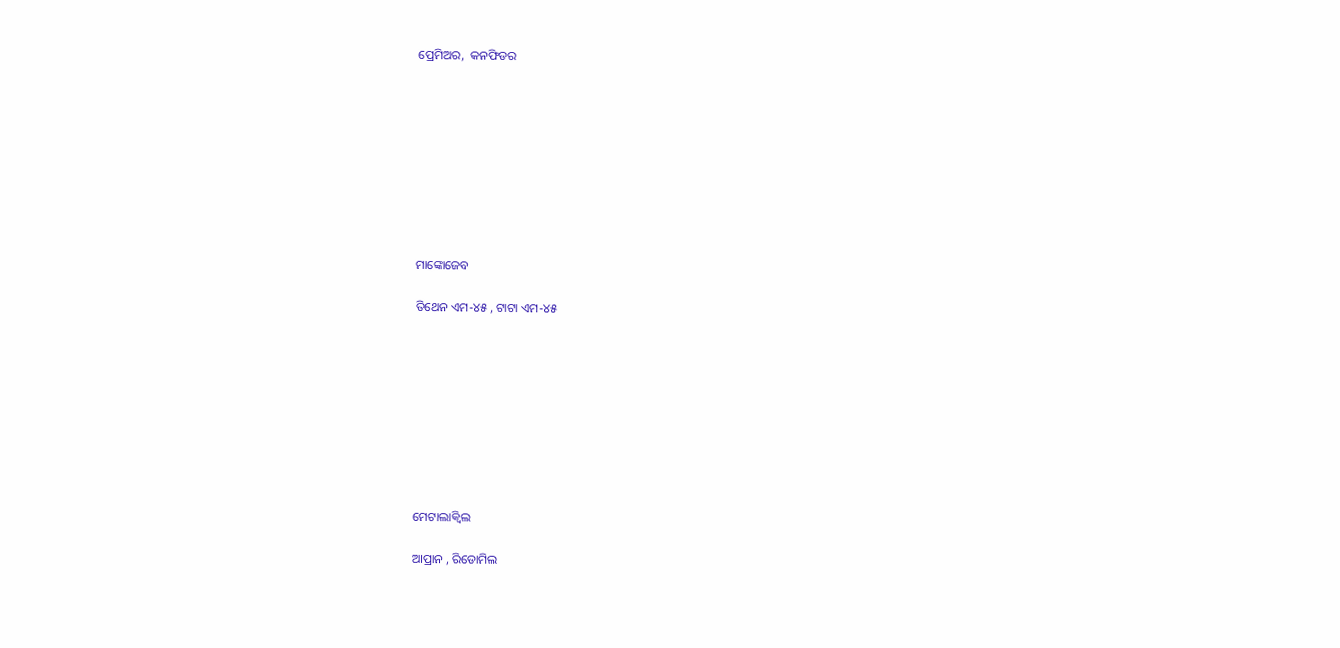ପ୍ରେମିଅର,  କନଫିଡର









ମାଙ୍କୋଜେବ

ତିଥେନ ଏମ-୪୫ , ଟାଟା ଏମ-୪୫









ମେଟାଲାକ୍ଵିଲ

ଆପ୍ରାନ , ରିଡୋମିଲ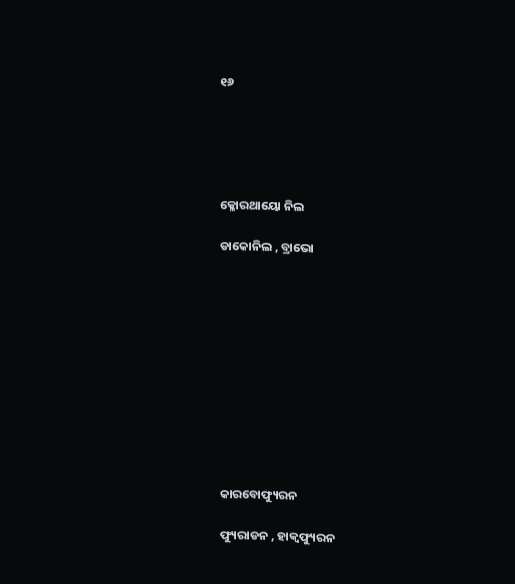୧୬





କ୍ଳୋରଥାୟୋ ନିଲ

ଡାକୋନିଲ , ବ୍ରାଭୋ











କାରବୋଫ୍ୟୁରନ

ଫ୍ୟୁରାଡନ , ହାକ୍ଵଫ୍ୟୁରନ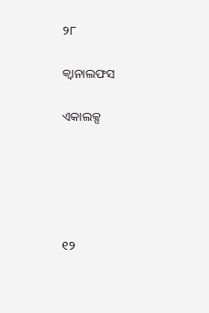୨୮

କ୍ଵାନାଲଫସ

ଏକାଲକ୍ସ





୧୨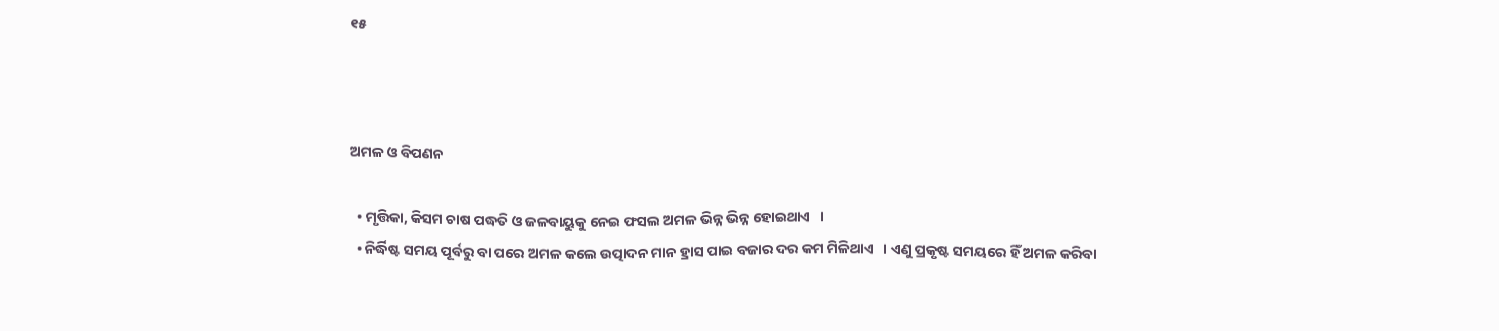୧୫



ଅମଳ ଓ ବିପଣନ

  • ମୃତ୍ତିକା, କିସମ ଚାଷ ପଦ୍ଧତି ଓ ଜଳବାୟୁକୁ ନେଇ ଫସଲ ଅମଳ ଭିନ୍ନ ଭିନ୍ନ ହୋଇଥାଏ   ।
  • ନିର୍ଦ୍ଧିଷ୍ଟ ସମୟ ପୂର୍ବରୁ ବା ପରେ ଅମଳ କଲେ ଉତ୍ପାଦନ ମାନ ହ୍ରାସ ପାଇ ବଜାର ଦର କମ ମିଳିଥାଏ   । ଏଣୁ ପ୍ରକୃଷ୍ଟ ସମୟରେ ହିଁ ଅମଳ କରିବା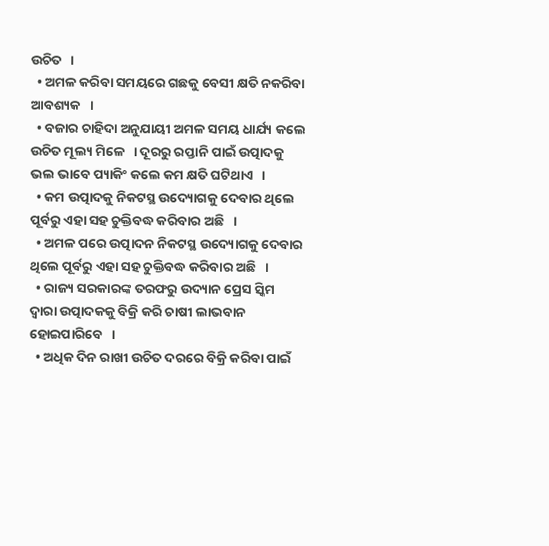ଉଚିତ   ।
  • ଅମଳ କରିବା ସମୟରେ ଗଛକୁ ବେସୀ କ୍ଷତି ନକରିବା ଆବଶ୍ୟକ   ।
  • ବଜାର ଚାହିଦା ଅନୁଯାୟୀ ଅମଳ ସମୟ ଧାର୍ଯ୍ୟ କଲେ ଉଚିତ ମୂଲ୍ୟ ମିଳେ   । ଦୂରରୁ ରପ୍ତାନି ପାଇଁ ଉତ୍ପାଦକୁ ଭଲ ଭାବେ ପ୍ୟାକିଂ କଲେ କମ କ୍ଷତି ଘଟିଥାଏ   ।
  • କମ ଉତ୍ପାଦକୁ ନିକଟସ୍ଥ ଉଦ୍ୟୋଗକୁ ଦେବାର ଥିଲେ ପୂର୍ବରୁ ଏହା ସହ ଚୁକ୍ତିବଦ୍ଧ କରିବାର ଅଛି   ।
  • ଅମଳ ପରେ ଉତ୍ପାଦନ ନିକଟସ୍ଥ ଉଦ୍ୟୋଗକୁ ଦେବାର ଥିଲେ ପୂର୍ବରୁ ଏହା ସହ ଚୁକ୍ତିବଦ୍ଧ କରିବାର ଅଛି   ।
  • ରାଜ୍ୟ ସରକାରଙ୍କ ତରଫରୁ ଉଦ୍ୟାନ ପ୍ରେସ ସ୍କିମ ଦ୍ଵାରା ଉତ୍ପାଦକକୁ ବିକ୍ରି କରି ଚାଷୀ ଲାଭବାନ ହୋଇପାରିବେ   ।
  • ଅଧିକ ଦିନ ରାଖୀ ଉଚିତ ଦରରେ ବିକ୍ରି କରିବା ପାଇଁ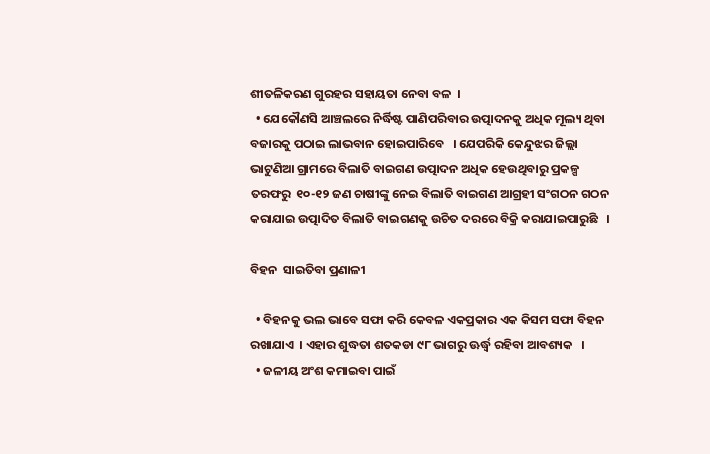ଶୀତଳିକରଣ ଗୁରହର ସହାୟତା ନେବା ବଳ  ।
  • ଯେକୌଣସି ଆଞ୍ଚଲରେ ନିର୍ଦ୍ଧିଷ୍ଟ ପାଣିପରିବାର ଉତ୍ପାଦନକୁ ଅଧିକ ମୂଲ୍ୟ ଥିବା ବଜାରକୁ ପଠାଇ ଲାଭବାନ ହୋଇପାରିବେ   । ଯେପରିକି କେନ୍ଦୁଝର ଜିଲ୍ଲା ଭାଟୁଣିଆ ଗ୍ରାମରେ ବିଲାତି ବାଇଗଣ ଉତ୍ପାଦନ ଅଧିକ ହେଉଥିବାରୁ ପ୍ରକଳ୍ପ ତରଫରୁ  ୧୦-୧୨ ଜଣ ଚାଷୀଙ୍କୁ ନେଇ ବିଲାତି ବାଇଗଣ ଆଗ୍ରହୀ ସଂଗଠନ ଗଠନ କରାଯାଇ ଉତ୍ପାଦିତ ବିଲାତି ବାଇଗଣକୁ ଉଚିତ ଦରରେ ବିକ୍ରି କରାଯାଇପାରୁଛି   ।

ବିହନ  ସାଇତିବା ପ୍ରଣାଳୀ

  • ବିହନକୁ ଭଲ ଭାବେ ସଫା କରି କେବଳ ଏକପ୍ରକାର ଏକ କିସମ ସଫା ବିହନ ରଖାଯାଏ  । ଏହାର ଶୁଦ୍ଧତା ଶତକଡା ୯୮ ଭାଗରୁ ଊର୍ଦ୍ଧ୍ଵ ରହିବା ଆବଶ୍ୟକ   ।
  • ଜଳୀୟ ଅଂଶ କମାଇବା ପାଇଁ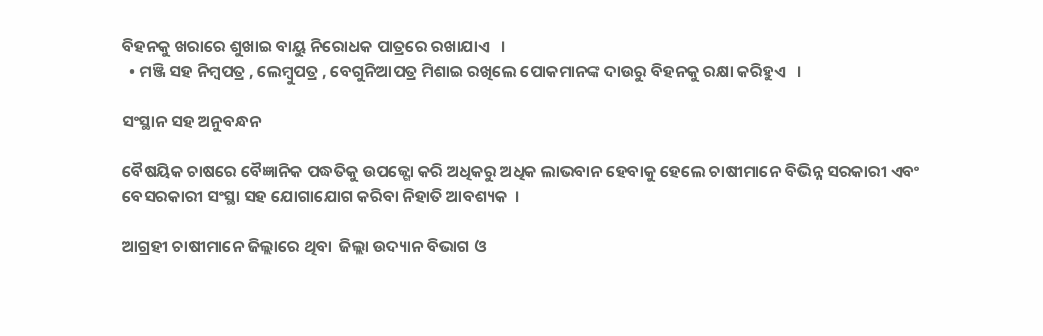ବିହନକୁ ଖରାରେ ଶୁଖାଇ ବାୟୁ ନିରୋଧକ ପାତ୍ରରେ ରଖାଯାଏ   ।
  • ମଞ୍ଜି ସହ ନିମ୍ବପତ୍ର , ଲେମ୍ବୁପତ୍ର , ବେଗୁନିଆପତ୍ର ମିଶାଇ ରଖିଲେ ପୋକମାନଙ୍କ ଦାଉରୁ ବିହନକୁ ରକ୍ଷା କରିହୁଏ   ।

ସଂସ୍ଥାନ ସହ ଅନୁବନ୍ଧନ

ବୈଷୟିକ ଚାଷରେ ବୈଜ୍ଞାନିକ ପଦ୍ଧତିକୁ ଉପଜ୍ଗୋ କରି ଅଧିକରୁ ଅଧିକ ଲାଭବାନ ହେବାକୁ ହେଲେ ଚାଷୀମାନେ ବିଭିନ୍ନ ସରକାରୀ ଏବଂ ବେସରକାରୀ ସଂସ୍ଥା ସହ ଯୋଗାଯୋଗ କରିବା ନିହାତି ଆବଶ୍ୟକ  ।

ଆଗ୍ରହୀ ଚାଷୀମାନେ ଜିଲ୍ଲାରେ ଥିବା  ଜିଲ୍ଲା ଉଦ୍ୟାନ ବିଭାଗ ଓ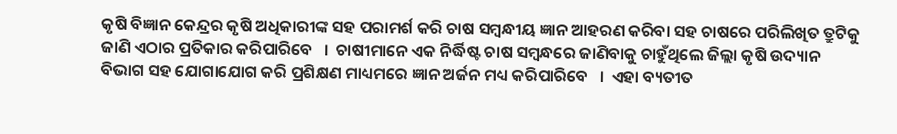କୃଷି ବିଜ୍ଞାନ କେନ୍ଦ୍ରର କୃଷି ଅଧିକାରୀଙ୍କ ସହ ପରାମର୍ଶ କରି ଚାଷ ସମ୍ବନ୍ଧୀୟ ଜ୍ଞାନ ଆହରଣ କରିବା ସହ ଚାଷରେ ପରିଲିଖିତ ତ୍ରୁଟିକୁ ଜାଣି ଏଠାର ପ୍ରତିକାର କରିପାରିବେ   ।  ଚାଷୀମାନେ ଏକ ନିର୍ଦ୍ଧିଷ୍ଟ ଚାଷ ସମ୍ବନ୍ଧରେ ଜାଣିବାକୁ ଚାହୁଁଥିଲେ ଜିଲ୍ଲା କୃଷି ଉଦ୍ୟାନ ବିଭାଗ ସହ ଯୋଗାଯୋଗ କରି ପ୍ରଶିକ୍ଷଣ ମାଧ୍ୟମରେ ଜ୍ଞାନ ଅର୍ଜନ ମଧ୍ୟ କରିପାରିବେ   ।  ଏହା ବ୍ୟତୀତ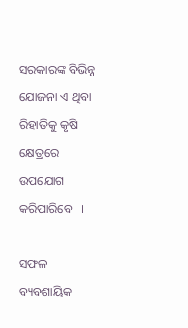ସରକାରଙ୍କ ବିଭିନ୍ନ ଯୋଜନା ଏ ଥିବା ରିହାତିକୁ କୃଷି କ୍ଷେତ୍ରରେ ଉପଯୋଗ କରିପାରିବେ   ।

ସଫଳ ବ୍ୟବଶାୟିକ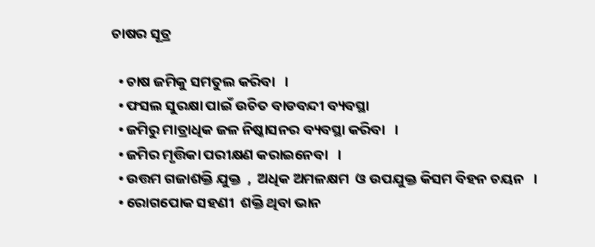ଚାଷର ସୂତ୍ର

  • ଚାଷ ଜମିକୁ ସମତୁଲ କରିବା   ।
  • ଫସଲ ସୁରକ୍ଷା ପାଇଁ ଉଚିତ ବାଡବନ୍ଦୀ ବ୍ୟବସ୍ଥା
  • ଜମିରୁ ମାତ୍ରାଧିକ ଜଳ ନିଷ୍କାସନର ବ୍ୟବସ୍ଥା କରିବା   ।
  • ଜମିର ମୃତ୍ତିକା ପରୀକ୍ଷଣ କରାଇନେବା   ।
  • ଉତ୍ତମ ଗଜାଶକ୍ତି ଯୁକ୍ତ  ,  ଅଧିକ ଅମଳକ୍ଷମ  ଓ ଉପଯୁକ୍ତ କିସମ ବିହନ ଚୟନ   ।
  • ରୋଗପୋକ ସହଣୀ  ଶକ୍ତି ଥିବା ଭାନ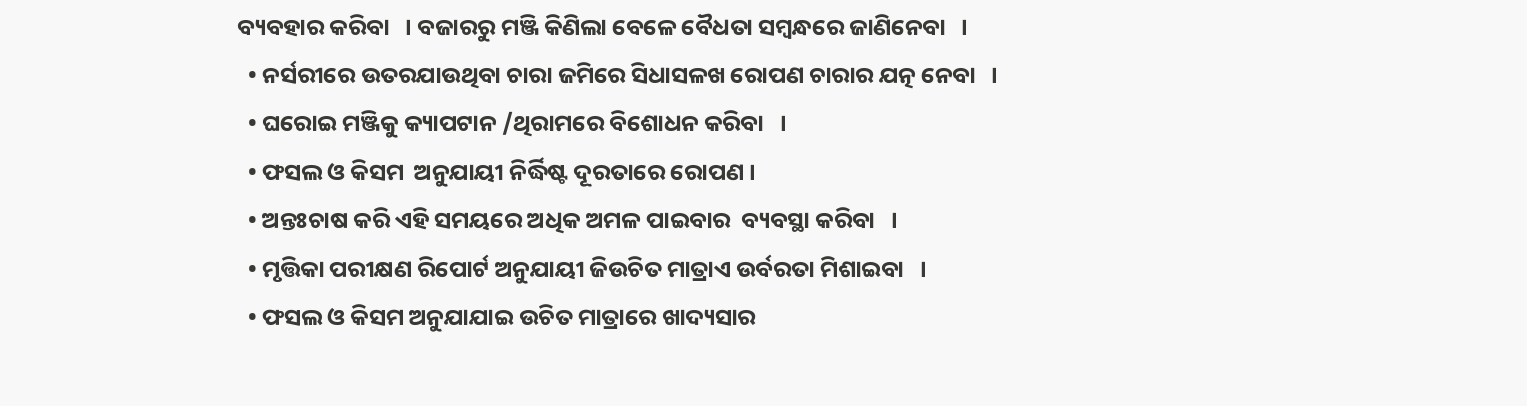ବ୍ୟବହାର କରିବା   । ବଜାରରୁ ମଞ୍ଜି କିଣିଲା ବେଳେ ବୈଧତା ସମ୍ବନ୍ଧରେ ଜାଣିନେବା   ।
  • ନର୍ସରୀରେ ଉତରଯାଉଥିବା ଚାରା ଜମିରେ ସିଧାସଳଖ ରୋପଣ ଚାରାର ଯତ୍ନ ନେବା   ।
  • ଘରୋଇ ମଞ୍ଜିକୁ କ୍ୟାପଟାନ /ଥିରାମରେ ବିଶୋଧନ କରିବା   ।
  • ଫସଲ ଓ କିସମ  ଅନୁଯାୟୀ ନିର୍ଦ୍ଧିଷ୍ଟ ଦୂରତାରେ ରୋପଣ ।
  • ଅନ୍ତଃଚାଷ କରି ଏହି ସମୟରେ ଅଧିକ ଅମଳ ପାଇବାର  ବ୍ୟବସ୍ଥା କରିବା   ।
  • ମୃତ୍ତିକା ପରୀକ୍ଷଣ ରିପୋର୍ଟ ଅନୁଯାୟୀ ଜିଉଚିତ ମାତ୍ରାଏ ଉର୍ବରତା ମିଶାଇବା   ।
  • ଫସଲ ଓ କିସମ ଅନୁଯାଯାଇ ଉଚିତ ମାତ୍ରାରେ ଖାଦ୍ୟସାର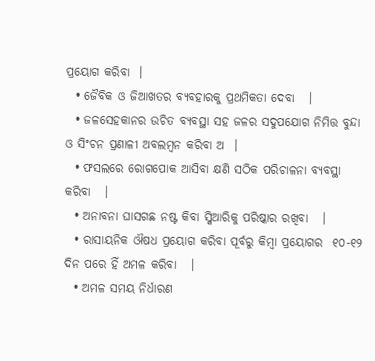ପ୍ରୟୋଗ କରିବା  ।
  • ଜୈବିକ ଓ ଜିଆଖତର ବ୍ୟବହାରକୁ ପ୍ରଥମିକତା ଦେବା   ।
  • ଜଳସେହକାନର ଉଚିତ ବ୍ୟବସ୍ଥା ସହ ଜଳର ସଦୁପଯୋଗ ନିମିତ୍ତ ବୁନ୍ଦା ଓ ସିଂଚନ ପ୍ରଣାଳୀ ଅବଲମ୍ବନ କରିବା ଅ  ।
  • ଫସଲରେ ରୋଗପୋକ ଆସିବା କ୍ଷଣି ସଠିକ ପରିଚାଳନା ବ୍ୟବସ୍ଥା କରିବା   ।
  • ଅନାବନା ଘାସଗଛ ନଷ୍ଟ କିବା ସ୍କିଆରିକୁ ପରିଷ୍କାର ରଖିବା   ।
  • ରାସାୟନିକ ଔଷଧ ପ୍ରୟୋଗ କରିବା ପୂର୍ବରୁ କିମ୍ବା ପ୍ରୟୋଗର  ୧୦-୧୨ ଦିନ ପରେ ହିଁ ଅମଳ କରିବା   ।
  • ଅମଳ ସମୟ ନିର୍ଧାରଣ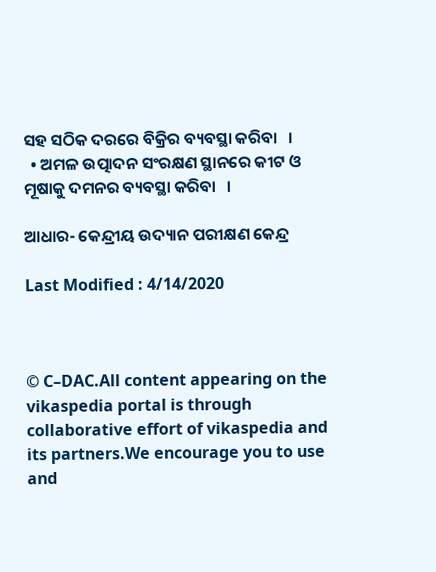ସହ ସଠିକ ଦରରେ ବିକ୍ରିର ବ୍ୟବସ୍ଥା କରିବା   ।
  • ଅମଳ ଉତ୍ପାଦନ ସଂରକ୍ଷଣ ସ୍ଥାନରେ କୀଟ ଓ ମୂଷାକୁ ଦମନର ବ୍ୟବସ୍ଥା କରିବା   ।

ଆଧାର- କେନ୍ଦ୍ରୀୟ ଉଦ୍ୟାନ ପରୀକ୍ଷଣ କେନ୍ଦ୍ର

Last Modified : 4/14/2020



© C–DAC.All content appearing on the vikaspedia portal is through collaborative effort of vikaspedia and its partners.We encourage you to use and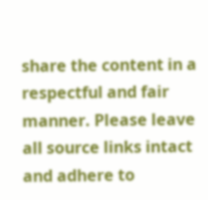share the content in a respectful and fair manner. Please leave all source links intact and adhere to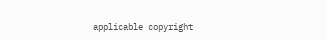applicable copyright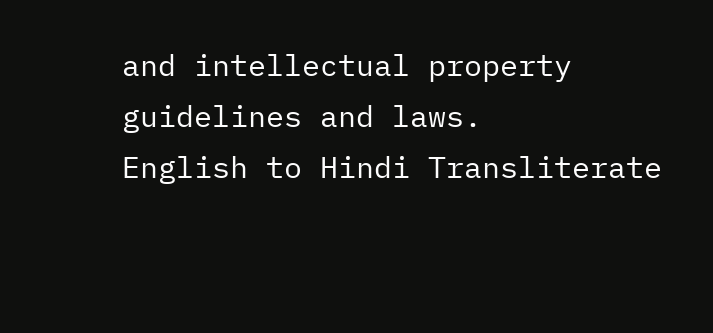and intellectual property guidelines and laws.
English to Hindi Transliterate